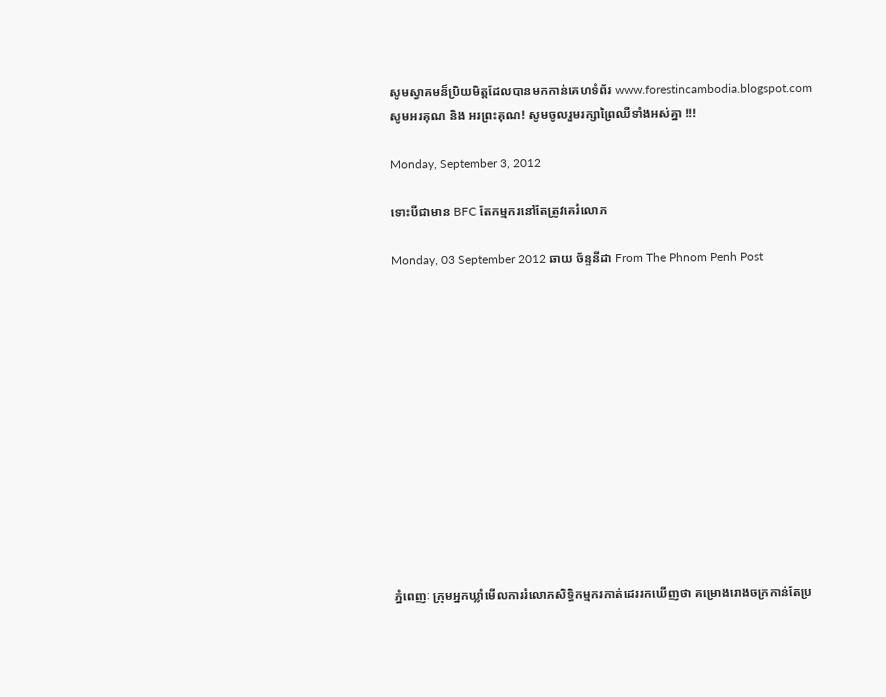សូមស្វាគមន៏ប្រិយមិត្តដែលបានមកកាន់គេហទំព័រ www.forestincambodia.blogspot.com សូមអរគុណ និង អរព្រះគុណ! សូមចូលរួមរក្សាព្រៃឈឺទាំងអស់គ្នា !!!

Monday, September 3, 2012

ទោះបីជាមាន BFC តែកម្មករនៅតែត្រូវគេរំលោភ

Monday, 03 September 2012 ឆាយ ច័ន្ទនីដា From The Phnom Penh Post













ភ្នំពេញៈ ក្រុមអ្នកឃ្លាំមើលការរំលោភសិទ្ធិកម្មករកាត់ដេររកឃើញថា គម្រោងរោងចក្រកាន់តែប្រ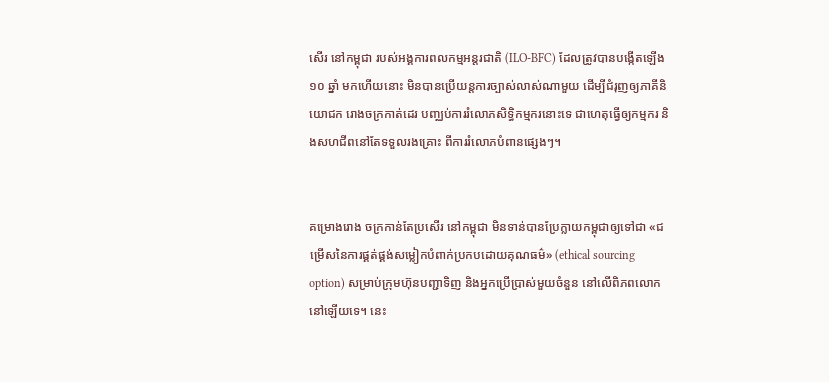សើរ នៅកម្ពុជា របស់អង្គការពលកម្មអន្តរជាតិ (ILO-BFC) ដែលត្រូវបានបង្កើតឡើង ១០ ឆ្នាំ មកហើយនោះ មិនបានប្រើយន្តការច្បាស់លាស់ណាមួយ ដើម្បីជំរុញឲ្យភាគីនិយោជក រោងចក្រកាត់ដេរ បញ្ឈប់ការរំលោភសិទ្ធិកម្មករនោះទេ ជាហេតុធ្វើឲ្យកម្មករ និងសហជីពនៅតែទទួលរងគ្រោះ ពីការរំលោភបំពានផ្សេងៗ។


គម្រោងរោង ចក្រកាន់តែប្រសើរ នៅកម្ពុជា មិនទាន់បានប្រែក្លាយកម្ពុជាឲ្យទៅជា «ជម្រើសនៃការផ្គត់ផ្គង់សម្លៀកបំពាក់ប្រកបដោយគុណធម៌» (ethical sourcing option) សម្រាប់ក្រុមហ៊ុនបញ្ជាទិញ និងអ្នកប្រើប្រាស់មួយចំនួន នៅលើពិភពលោកនៅឡើយទេ។ នេះ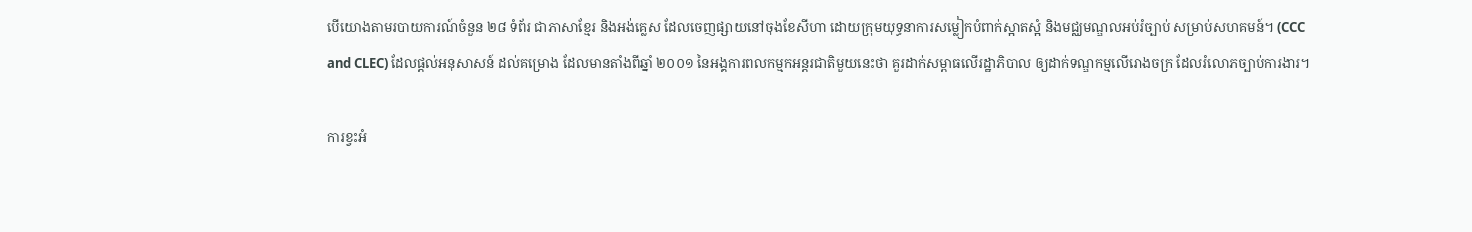បើយោងតាមរបាយការណ៍ចំនួន ២៨ ទំព័រ ជាភាសាខ្មែរ និងអង់គ្លេស ដែលចេញផ្សាយនៅចុងខែសីហា ដោយក្រុមយុទ្ធនាការសម្លៀកបំពាក់ស្អាតស្អំ និងមជ្ឈមណ្ឌលអប់រំច្បាប់ សម្រាប់សហគមន៍។ (CCC and CLEC) ដែលផ្តល់អនុសាសន៍ ដល់គម្រោង ដែលមានតាំងពីឆ្នាំ ២០០១ នៃអង្គការពលកម្មកអន្តរជាតិមួយនេះថា គួរដាក់សម្ពាធលើរដ្ឋាភិបាល ឲ្យដាក់ទណ្ឌកម្មលើរោងចក្រ ដែលរំលោភច្បាប់ការងារ។

ការខ្វះអំ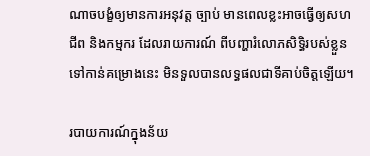ណាចបង្ខំឲ្យមានការអនុវត្ត ច្បាប់ មានពេលខ្លះអាចធ្វើឲ្យសហជីព និងកម្មករ ដែលរាយការណ៍ ពីបញ្ហារំលោភសិទ្ធិរបស់ខ្លួន ទៅកាន់គម្រោងនេះ មិនទួលបានលទ្ធផលជាទីគាប់ចិត្តឡើយ។

របាយការណ៍ក្នុងន័យ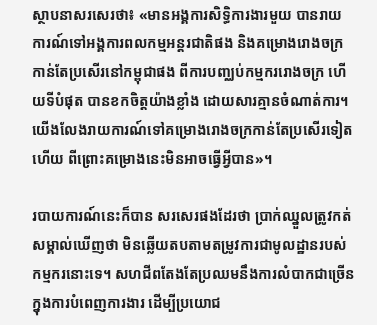ស្ថាបនាសរសេរថា៖ «មានអង្គការសិទ្ធិការងារមួយ បានរាយការណ៍ទៅអង្គការពលកម្មអន្តរជាតិផង និងគម្រោងរោងចក្រកាន់តែប្រសើរនៅកម្ពុជាផង ពីការបញ្ឈប់កម្មកររោងចក្រ ហើយទីបំផុត បានខកចិត្តយ៉ាងខ្លាំង ដោយសារគ្មានចំណាត់ការ។ យើងលែងរាយការណ៍ទៅគម្រោងរោងចក្រកាន់តែប្រសើរទៀតហើយ ពីព្រោះគម្រោងនេះមិនអាចធ្វើអ្វីបាន»។

របាយការណ៍នេះក៏បាន សរសេរផងដែរថា ប្រាក់ឈ្នួលត្រូវកត់សម្គាល់ឃើញថា មិនឆ្លើយតបតាមតម្រូវការជាមូលដ្ឋានរបស់កម្មករនោះទេ។ សហជីពតែងតែប្រឈមនឹងការលំបាកជាច្រើន ក្នុងការបំពេញការងារ ដើម្បីប្រយោជ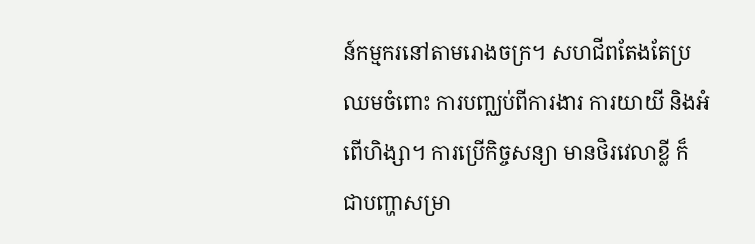ន៍កម្មករនៅតាមរោងចក្រ។ សហជីពតែងតែប្រឈមចំពោះ ការបញ្ឈប់ពីការងារ ការយាយី និងអំពើហិង្សា។ ការប្រើកិច្ចសន្យា មានថិរវេលាខ្លី ក៏ ជាបញ្ហាសម្រា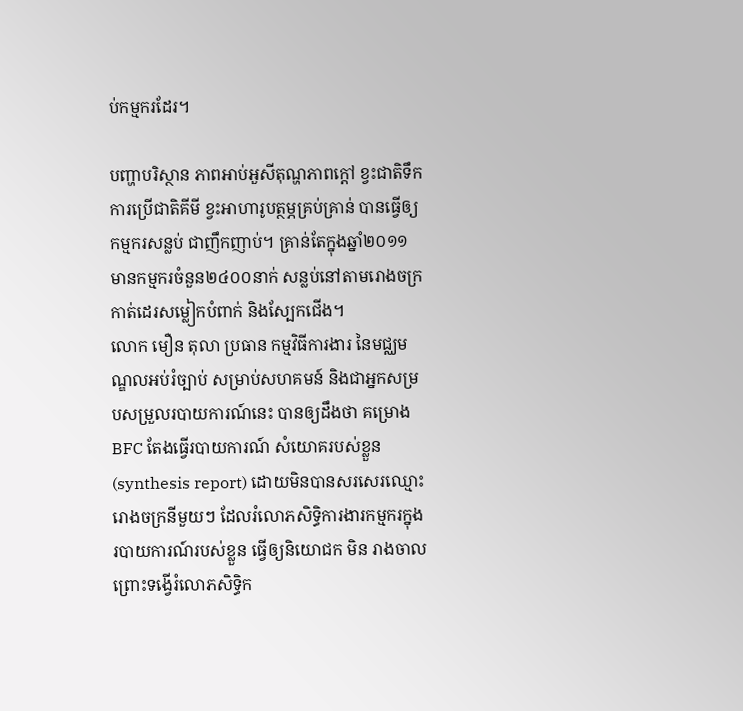ប់កម្មករដែរ។

បញ្ហាបរិស្ថាន ភាពអាប់អួសីតុណ្ហភាពក្តៅ ខ្វះជាតិទឹក ការប្រើជាតិគីមី ខ្វះអាហារូបត្ថម្ភគ្រប់គ្រាន់ បានធ្វើឲ្យកម្មករសន្លប់ ជាញឹកញាប់។ គ្រាន់តែក្នុងឆ្នាំ២០១១ មានកម្មករចំនួន២៤០០នាក់ សន្លប់នៅតាមរោងចក្រកាត់ដេរសម្លៀកបំពាក់ និងស្បែកជើង។
លោក មឿន តុលា ប្រធាន កម្មវិធីការងារ នៃមជ្ឈមណ្ឌលអប់រំច្បាប់ សម្រាប់សហគមន៍ និងជាអ្នកសម្របសម្រួលរបាយការណ៍នេះ បានឲ្យដឹងថា គម្រោង BFC តែងធ្វើរបាយការណ៍ សំយោគរបស់ខ្លួន (synthesis report) ដោយមិនបានសរសេរឈ្មោះរោងចក្រនីមួយៗ ដែលរំលោភសិទ្ធិការងារកម្មករក្នុងរបាយការណ៍របស់ខ្លួន ធ្វើឲ្យនិយោជក មិន រាងចាល ព្រោះទង្វើរំលោភសិទ្ធិក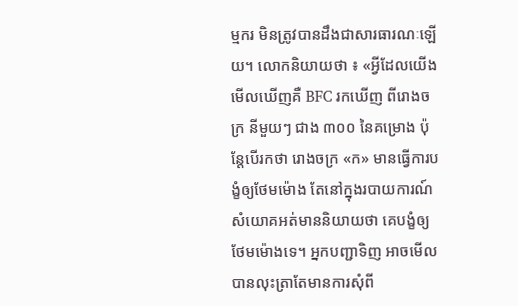ម្មករ មិនត្រូវបានដឹងជាសារធារណៈឡើយ។ លោកនិយាយថា ៖ «អ្វីដែលយើងមើលឃើញគឺ BFC រកឃើញ ពីរោងចក្រ នីមួយៗ ជាង ៣០០ នៃគម្រោង ប៉ុន្តែបើរកថា រោងចក្រ «ក» មានធ្វើការបង្ខំឲ្យថែមម៉ោង តែនៅក្នុងរបាយការណ៍សំយោគអត់មាននិយាយថា គេបង្ខំឲ្យថែមម៉ោងទេ។ អ្នកបញ្ជាទិញ អាចមើលបានលុះត្រាតែមានការសុំពី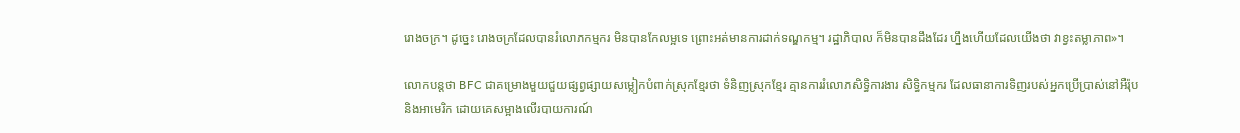រោងចក្រ។ ដូច្នេះ រោងចក្រដែលបានរំលោភកម្មករ មិនបានកែលម្អទេ ព្រោះអត់មានការដាក់ទណ្ឌកម្ម។ រដ្ឋាភិបាល ក៏មិនបានដឹងដែរ ហ្នឹងហើយដែលយើងថា វាខ្វះតម្លាភាព»។

លោកបន្តថា BFC ជាគម្រោងមួយជួយផ្សព្វផ្សាយសម្លៀកបំពាក់ស្រុកខ្មែរថា ទំនិញស្រុកខ្មែរ គ្មានការរំលោភសិទ្ធិការងារ សិទ្ធិកម្មករ ដែលធានាការទិញរបស់អ្នកប្រើប្រាស់នៅអឺរ៉ុប និងអាមេរិក ដោយគេសម្អាងលើរបាយការណ៍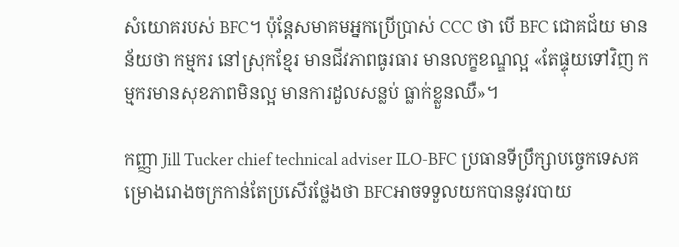សំយោគរបស់ BFC។ ប៉ុន្តែសមាគមអ្នកប្រើប្រាស់ CCC ថា បើ BFC ជោគជ័យ មានន័យថា កម្មករ នៅស្រុកខ្មែរ មានជីវភាពធូរធារ មានលក្ខខណ្ឌល្អ «តែផ្ទុយទៅវិញ កម្មករមានសុខភាពមិនល្អ មានការដួលសន្លប់ ធ្លាក់ខ្លួនឈឺ»។

កញ្ញា Jill Tucker chief technical adviser ILO-BFC ប្រធានទីប្រឹក្សាបច្ចេកទេសគម្រោងរោងចក្រកាន់តែប្រសើរថ្លែងថា BFCអាចទទួលយកបាននូវរបាយ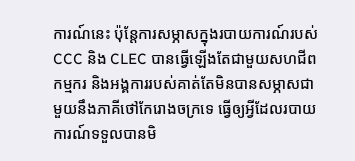ការណ៍នេះ ប៉ុន្តែការសម្ភាសក្នុងរបាយការណ៍របស់ CCC និង CLEC បានធ្វើឡើងតែជាមួយសហជីព កម្មករ និងអង្គការរបស់គាត់តែមិនបានសម្ភាសជាមួយនឹងភាគីថៅកែរោងចក្រទេ ធ្វើឲ្យអ្វីដែលរបាយការណ៍ទទួលបានមិ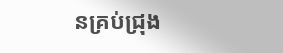នគ្រប់ជ្រុង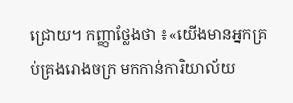ជ្រោយ។ កញ្ញាថ្លែងថា ៖«យើងមានអ្នកគ្រប់គ្រងរោងចក្រ មកកាន់ការិយាល័យ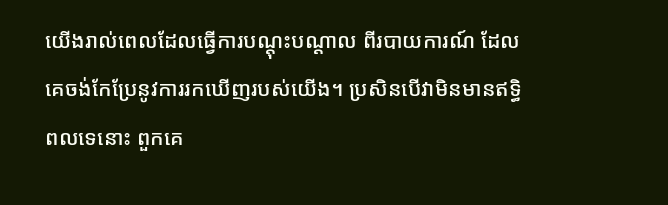យើងរាល់ពេលដែលធ្វើការបណ្តុះបណ្តាល ពីរបាយការណ៍ ដែលគេចង់កែប្រែនូវការរកឃើញរបស់យើង។ ប្រសិនបើវាមិនមានឥទ្ធិពលទេនោះ ពួកគេ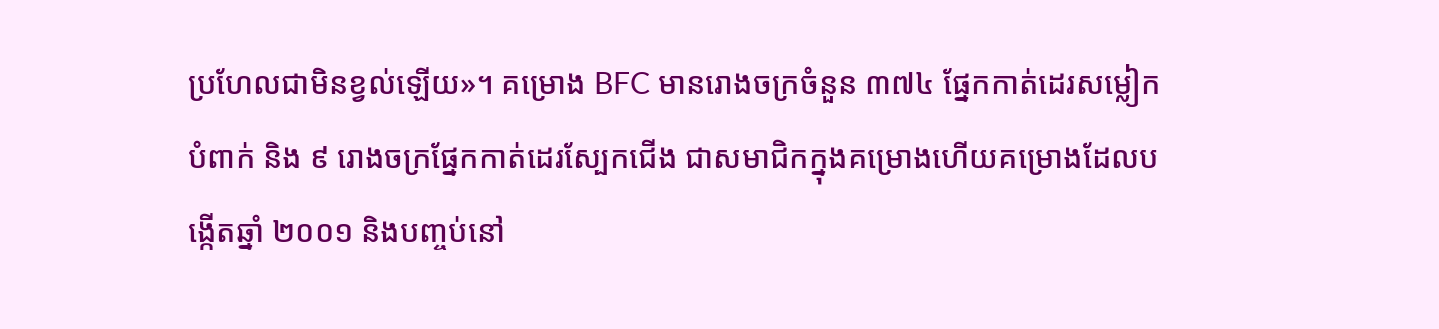ប្រហែលជាមិនខ្វល់ឡើយ»។ គម្រោង BFC មានរោងចក្រចំនួន ៣៧៤ ផ្នែកកាត់ដេរសម្លៀកបំពាក់ និង ៩ រោងចក្រផ្នែកកាត់ដេរស្បែកជើង ជាសមាជិកក្នុងគម្រោងហើយគម្រោងដែលបង្កើតឆ្នាំ ២០០១ និងបញ្ចប់នៅ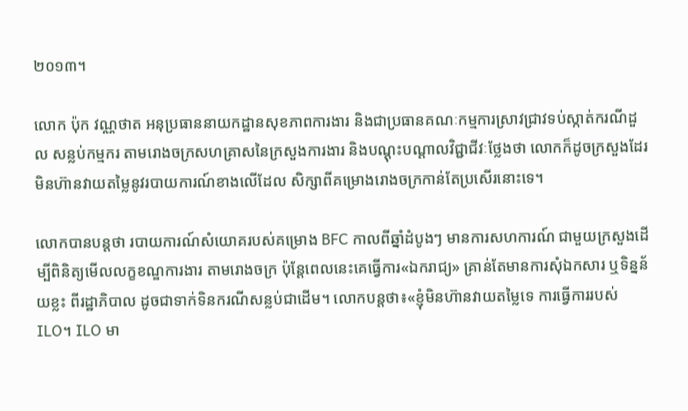២០១៣។

លោក ប៉ុក វណ្ណថាត អនុប្រធាននាយកដ្ឋានសុខភាពការងារ និងជាប្រធានគណៈកម្មការស្រាវជ្រាវទប់ស្កាត់ករណីដួល សន្លប់កម្មករ តាមរោងចក្រសហគ្រាសនៃក្រសួងការងារ និងបណ្តុះបណ្តាលវិជ្ជាជីវៈថ្លែងថា លោកក៏ដូចក្រសួងដែរមិនហ៊ានវាយតម្លៃនូវរបាយការណ៍ខាងលើដែល សិក្សាពីគម្រោងរោងចក្រកាន់តែប្រសើរនោះទេ។

លោកបានបន្តថា របាយការណ៍សំយោគរបស់គម្រោង BFC កាលពីឆ្នាំដំបូងៗ មានការសហការណ៍ ជាមួយក្រសួងដើម្បីពិនិត្យមើលលក្ខខណ្ឌការងារ តាមរោងចក្រ ប៉ុន្តែពេលនេះគេធ្វើការ«ឯករាជ្យ» គ្រាន់តែមានការសុំឯកសារ ឬទិន្នន័យខ្លះ ពីរដ្ឋាភិបាល ដូចជាទាក់ទិនករណីសន្លប់ជាដើម។ លោកបន្តថា៖«ខ្ញុំមិនហ៊ានវាយតម្លៃទេ ការធ្វើការរបស់ ILO។ ILO មា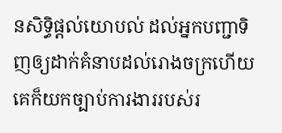នសិទ្ធិផ្តល់យោបល់ ដល់អ្នកបញ្ជាទិញឲ្យដាក់គំនាបដល់រោងចក្រហើយគេក៏យកច្បាប់ការងាររបស់រ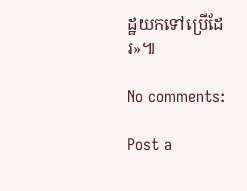ដ្ឋយកទៅប្រើដែរ»៕

No comments:

Post a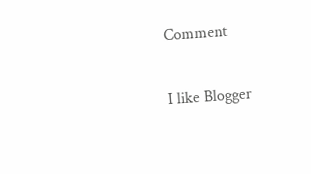Comment

I like Blogger